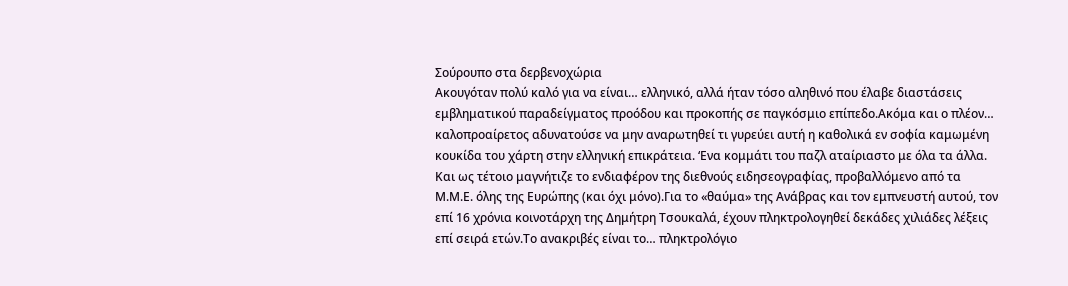Σούρουπο στα δερβενοχώρια
Ακουγόταν πολύ καλό για να είναι… ελληνικό, αλλά ήταν τόσο αληθινό που έλαβε διαστάσεις εμβληματικού παραδείγματος προόδου και προκοπής σε παγκόσμιο επίπεδο.Ακόμα και ο πλέον… καλοπροαίρετος αδυνατούσε να μην αναρωτηθεί τι γυρεύει αυτή η καθολικά εν σοφία καμωμένη κουκίδα του χάρτη στην ελληνική επικράτεια. ‘Ενα κομμάτι του παζλ αταίριαστο με όλα τα άλλα. Και ως τέτοιο μαγνήτιζε το ενδιαφέρον της διεθνούς ειδησεογραφίας, προβαλλόμενο από τα Μ.Μ.Ε. όλης της Ευρώπης (και όχι μόνο).Για το «θαύμα» της Ανάβρας και τον εμπνευστή αυτού, τον επί 16 χρόνια κοινοτάρχη της Δημήτρη Τσουκαλά, έχουν πληκτρολογηθεί δεκάδες χιλιάδες λέξεις επί σειρά ετών.Το ανακριβές είναι το… πληκτρολόγιο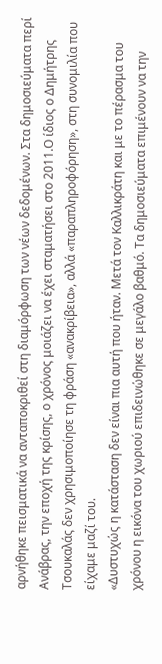αρνήθηκε πεισματικά να ανταποκριθεί στη διαμόρφωση των νέων δεδομένων. Στα δημοσιεύματα περί Ανάβρας, την εποχή της κρίσης, ο χρόνος μοιάζει να έχει σταματήσει στο 2011.Ο ίδιος ο Δημήτρης Τσουκαλάς δεν χρησιμοποίησε τη φράση «ανακρίβεια», αλλά «παραπληροφόρηση», στη συνομιλία που είχαμε μαζί του.
«Δυστυχώς η κατάσταση δεν είναι πια αυτή που ήταν. Μετά τον Καλλικράτη και με το πέρασμα του χρόνου η εικόνα του χωριού επιδεινώθηκε σε μεγάλο βαθμό. Τα δημοσιεύματα επιμένουν να την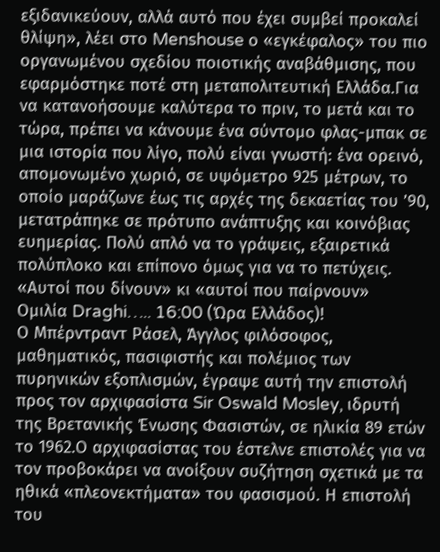εξιδανικεύουν, αλλά αυτό που έχει συμβεί προκαλεί θλίψη», λέει στο Menshouse ο «εγκέφαλος» του πιο οργανωμένου σχεδίου ποιοτικής αναβάθμισης, που εφαρμόστηκε ποτέ στη μεταπολιτευτική Ελλάδα.Για να κατανοήσουμε καλύτερα το πριν, το μετά και το τώρα, πρέπει να κάνουμε ένα σύντομο φλας-μπακ σε μια ιστορία που λίγο, πολύ είναι γνωστή: ένα ορεινό, απομονωμένο χωριό, σε υψόμετρο 925 μέτρων, το οποίο μαράζωνε έως τις αρχές της δεκαετίας του ’90, μετατράπηκε σε πρότυπο ανάπτυξης και κοινόβιας ευημερίας. Πολύ απλό να το γράψεις, εξαιρετικά πολύπλοκο και επίπονο όμως για να το πετύχεις.
«Αυτοί που δίνουν» κι «αυτοί που παίρνουν»
Ομιλία Draghi….. 16:00 (Ώρα Ελλάδος)!
Ο Μπέρντραντ Ράσελ, Άγγλος φιλόσοφος, μαθηματικός, πασιφιστής και πολέμιος των πυρηνικών εξοπλισμών, έγραψε αυτή την επιστολή προς τον αρχιφασίστα Sir Oswald Mosley, ιδρυτή της Βρετανικής Ένωσης Φασιστών, σε ηλικία 89 ετών το 1962.Ο αρχιφασίστας του έστελνε επιστολές για να τον προβοκάρει να ανοίξουν συζήτηση σχετικά με τα ηθικά «πλεονεκτήματα» του φασισμού. Η επιστολή του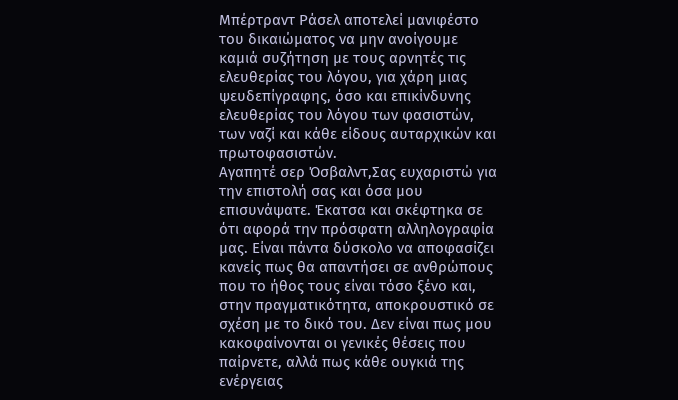Μπέρτραντ Ράσελ αποτελεί μανιφέστο του δικαιώματος να μην ανοίγουμε καμιά συζήτηση με τους αρνητές τις ελευθερίας του λόγου, για χάρη μιας ψευδεπίγραφης, όσο και επικίνδυνης ελευθερίας του λόγου των φασιστών, των ναζί και κάθε είδους αυταρχικών και πρωτοφασιστών.
Αγαπητέ σερ Όσβαλντ,Σας ευχαριστώ για την επιστολή σας και όσα μου επισυνάψατε. Έκατσα και σκέφτηκα σε ότι αφορά την πρόσφατη αλληλογραφία μας. Είναι πάντα δύσκολο να αποφασίζει κανείς πως θα απαντήσει σε ανθρώπους που το ήθος τους είναι τόσο ξένο και, στην πραγματικότητα, αποκρουστικό σε σχέση με το δικό του. Δεν είναι πως μου κακοφαίνονται οι γενικές θέσεις που παίρνετε, αλλά πως κάθε ουγκιά της ενέργειας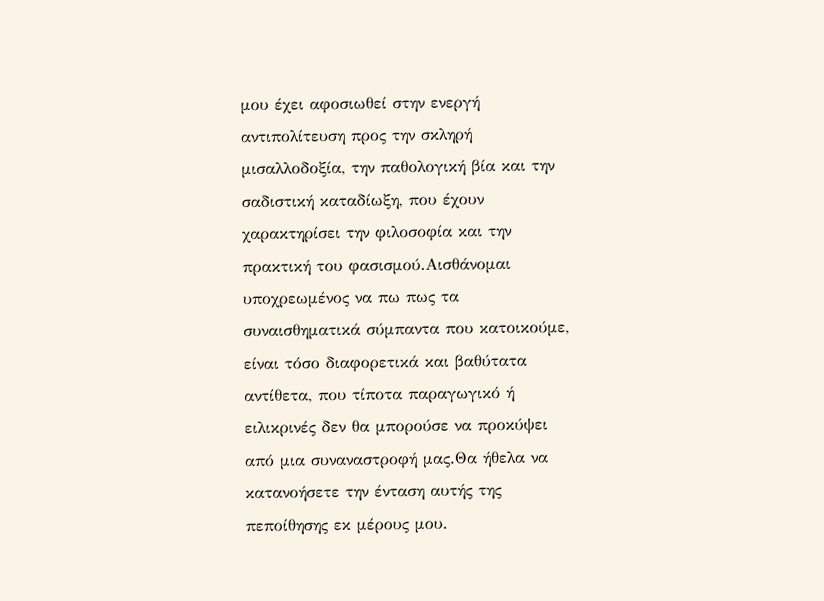μου έχει αφοσιωθεί στην ενεργή αντιπολίτευση προς την σκληρή μισαλλοδοξία, την παθολογική βία και την σαδιστική καταδίωξη, που έχουν χαρακτηρίσει την φιλοσοφία και την πρακτική του φασισμού.Αισθάνομαι υποχρεωμένος να πω πως τα συναισθηματικά σύμπαντα που κατοικούμε, είναι τόσο διαφορετικά και βαθύτατα αντίθετα, που τίποτα παραγωγικό ή ειλικρινές δεν θα μπορούσε να προκύψει από μια συναναστροφή μας.Θα ήθελα να κατανοήσετε την ένταση αυτής της πεποίθησης εκ μέρους μου.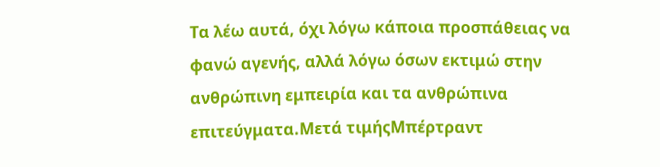Τα λέω αυτά, όχι λόγω κάποια προσπάθειας να φανώ αγενής, αλλά λόγω όσων εκτιμώ στην ανθρώπινη εμπειρία και τα ανθρώπινα επιτεύγματα.Μετά τιμήςΜπέρτραντ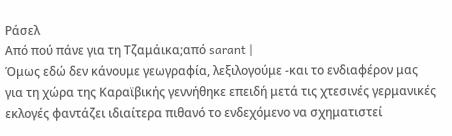Ράσελ
Από πού πάνε για τη Τζαμάικα;από sarant |
Όμως εδώ δεν κάνουμε γεωγραφία, λεξιλογούμε -και το ενδιαφέρον μας για τη χώρα της Καραϊβικής γεννήθηκε επειδή μετά τις χτεσινές γερμανικές εκλογές φαντάζει ιδιαίτερα πιθανό το ενδεχόμενο να σχηματιστεί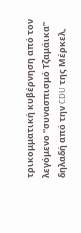τρικομματική κυβέρνηση από τον λεγόμενο “συνασπισμό Τζαμάικα” δηλαδή από την CDU της Μέρκελ,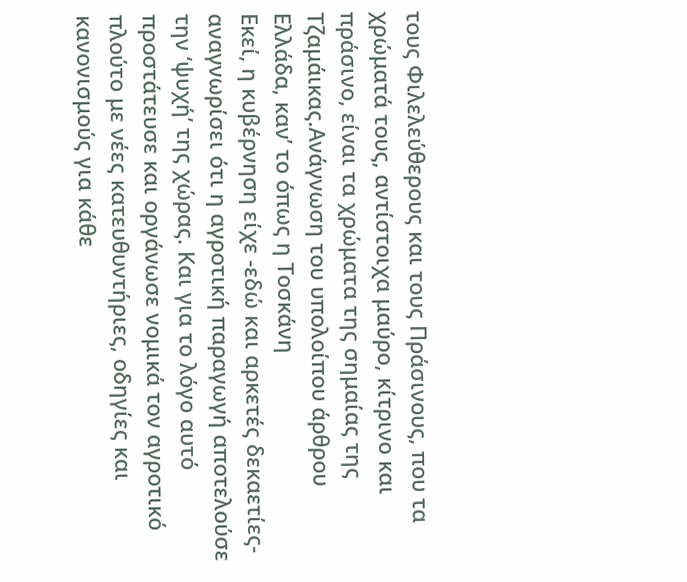τους Φιλελεύθερους και τους Πράσινους, που τα χρώματά τους, αντίστοιχα μαύρο, κίτρινο και πράσινο, είναι τα χρώματα της σημαίας της Τζαμάικας.Ανάγνωση του υπολοίπου άρθρου
Ελλάδα, καν’ το όπως η Τοσκάνη
Εκεί, η κυβέρνηση είχε -εδώ και αρκετές δεκαετίες- αναγνωρίσει ότι η αγροτική παραγωγή αποτελούσε την ‘ψυχή’ της χώρας. Και για το λόγο αυτό προστάτευσε και οργάνωσε νομικά τον αγροτικό πλούτο με νέες κατευθυντήριες, οδηγίες και κανονισμούς για κάθε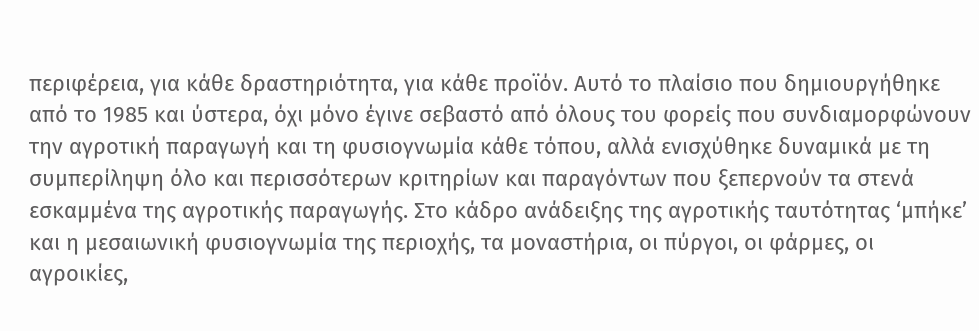περιφέρεια, για κάθε δραστηριότητα, για κάθε προϊόν. Αυτό το πλαίσιο που δημιουργήθηκε από το 1985 και ύστερα, όχι μόνο έγινε σεβαστό από όλους του φορείς που συνδιαμορφώνουν την αγροτική παραγωγή και τη φυσιογνωμία κάθε τόπου, αλλά ενισχύθηκε δυναμικά με τη συμπερίληψη όλο και περισσότερων κριτηρίων και παραγόντων που ξεπερνούν τα στενά εσκαμμένα της αγροτικής παραγωγής. Στο κάδρο ανάδειξης της αγροτικής ταυτότητας ‘μπήκε’ και η μεσαιωνική φυσιογνωμία της περιοχής, τα μοναστήρια, οι πύργοι, οι φάρμες, οι αγροικίες,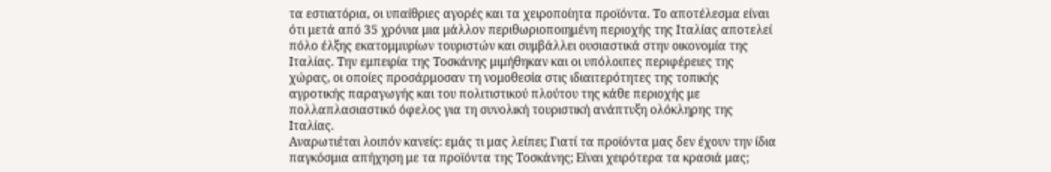τα εστιατόρια, οι υπαίθριες αγορές και τα χειροποίητα προϊόντα. Το αποτέλεσμα είναι ότι μετά από 35 χρόνια μια μάλλον περιθωριοποιημένη περιοχής της Ιταλίας αποτελεί πόλο έλξης εκατομμυρίων τουριστών και συμβάλλει ουσιαστικά στην οικονομία της Ιταλίας. Την εμπειρία της Τοσκάνης μιμήθηκαν και οι υπόλοιπες περιφέρειες της χώρας, οι οποίες προσάρμοσαν τη νομοθεσία στις ιδιαιτερότητες της τοπικής αγροτικής παραγωγής και του πολιτιστικού πλούτου της κάθε περιοχής με πολλαπλασιαστικό όφελος για τη συνολική τουριστική ανάπτυξη ολόκληρης της Ιταλίας.
Αναρωτιέται λοιπόν κανείς: εμάς τι μας λείπει; Γιατί τα προϊόντα μας δεν έχουν την ίδια παγκόσμια απήχηση με τα προϊόντα της Τοσκάνης; Είναι χειρότερα τα κρασιά μας;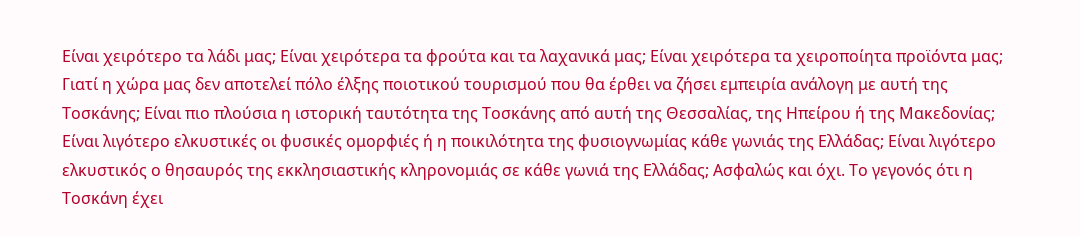Είναι χειρότερο τα λάδι μας; Είναι χειρότερα τα φρούτα και τα λαχανικά μας; Είναι χειρότερα τα χειροποίητα προϊόντα μας; Γιατί η χώρα μας δεν αποτελεί πόλο έλξης ποιοτικού τουρισμού που θα έρθει να ζήσει εμπειρία ανάλογη με αυτή της Τοσκάνης; Είναι πιο πλούσια η ιστορική ταυτότητα της Τοσκάνης από αυτή της Θεσσαλίας, της Ηπείρου ή της Μακεδονίας; Είναι λιγότερο ελκυστικές οι φυσικές ομορφιές ή η ποικιλότητα της φυσιογνωμίας κάθε γωνιάς της Ελλάδας; Είναι λιγότερο ελκυστικός ο θησαυρός της εκκλησιαστικής κληρονομιάς σε κάθε γωνιά της Ελλάδας; Ασφαλώς και όχι. Το γεγονός ότι η Τοσκάνη έχει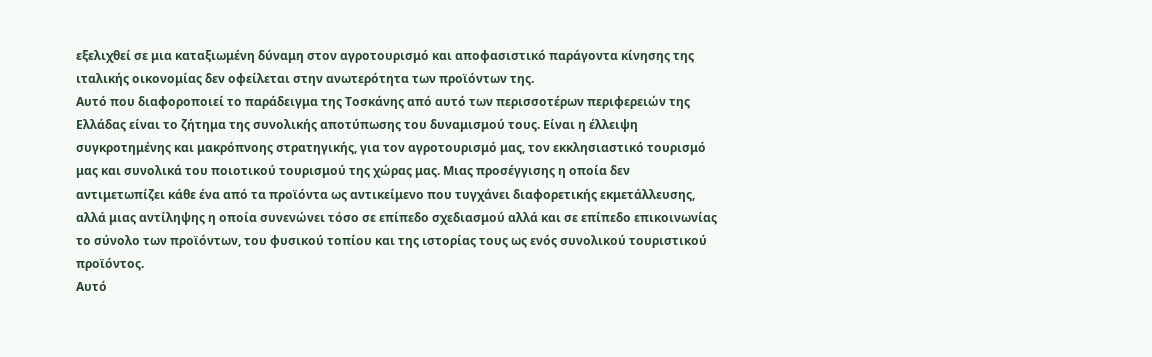εξελιχθεί σε μια καταξιωμένη δύναμη στον αγροτουρισμό και αποφασιστικό παράγοντα κίνησης της ιταλικής οικονομίας δεν οφείλεται στην ανωτερότητα των προϊόντων της.
Αυτό που διαφοροποιεί το παράδειγμα της Τοσκάνης από αυτό των περισσοτέρων περιφερειών της Ελλάδας είναι το ζήτημα της συνολικής αποτύπωσης του δυναμισμού τους. Είναι η έλλειψη συγκροτημένης και μακρόπνοης στρατηγικής, για τον αγροτουρισμό μας, τον εκκλησιαστικό τουρισμό μας και συνολικά του ποιοτικού τουρισμού της χώρας μας. Μιας προσέγγισης η οποία δεν αντιμετωπίζει κάθε ένα από τα προϊόντα ως αντικείμενο που τυγχάνει διαφορετικής εκμετάλλευσης, αλλά μιας αντίληψης η οποία συνενώνει τόσο σε επίπεδο σχεδιασμού αλλά και σε επίπεδο επικοινωνίας το σύνολο των προϊόντων, του φυσικού τοπίου και της ιστορίας τους ως ενός συνολικού τουριστικού προϊόντος.
Αυτό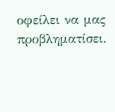οφείλει να μας προβληματίσει.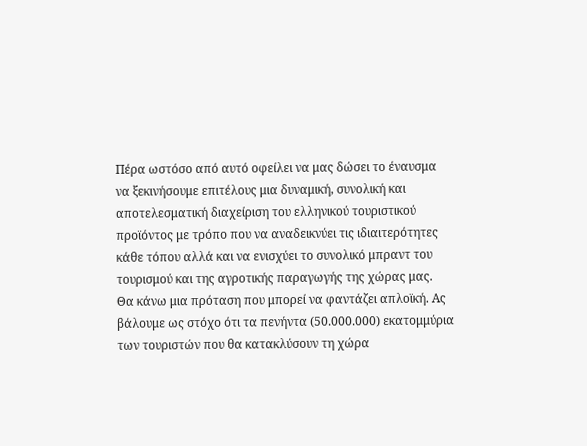Πέρα ωστόσο από αυτό οφείλει να μας δώσει το έναυσμα να ξεκινήσουμε επιτέλους μια δυναμική, συνολική και αποτελεσματική διαχείριση του ελληνικού τουριστικού προϊόντος με τρόπο που να αναδεικνύει τις ιδιαιτερότητες κάθε τόπου αλλά και να ενισχύει το συνολικό μπραντ του τουρισμού και της αγροτικής παραγωγής της χώρας μας.
Θα κάνω μια πρόταση που μπορεί να φαντάζει απλοϊκή. Ας βάλουμε ως στόχο ότι τα πενήντα (50.000.000) εκατομμύρια των τουριστών που θα κατακλύσουν τη χώρα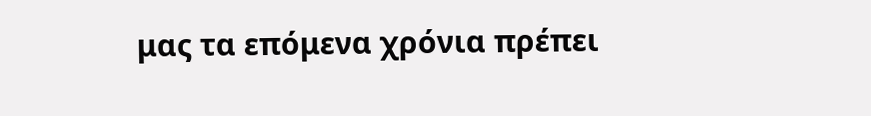μας τα επόμενα χρόνια πρέπει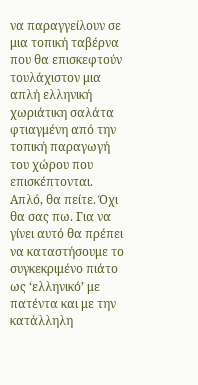να παραγγείλουν σε μια τοπική ταβέρνα που θα επισκεφτούν τουλάχιστον μια απλή ελληνική χωριάτικη σαλάτα φτιαγμένη από την τοπική παραγωγή του χώρου που επισκέπτονται. Απλό, θα πείτε. Όχι θα σας πω. Για να γίνει αυτό θα πρέπει να καταστήσουμε το συγκεκριμένο πιάτο ως ‘ελληνικό’ με πατέντα και με την κατάλληλη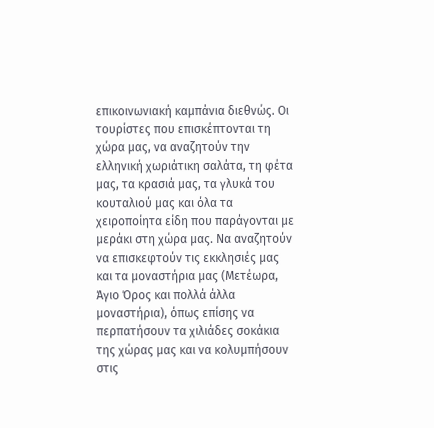επικοινωνιακή καμπάνια διεθνώς. Οι τουρίστες που επισκέπτονται τη χώρα μας, να αναζητούν την ελληνική χωριάτικη σαλάτα, τη φέτα μας, τα κρασιά μας, τα γλυκά του κουταλιού μας και όλα τα χειροποίητα είδη που παράγονται με μεράκι στη χώρα μας. Να αναζητούν να επισκεφτούν τις εκκλησιές μας και τα μοναστήρια μας (Μετέωρα, Άγιο Όρος και πολλά άλλα μοναστήρια), όπως επίσης να περπατήσουν τα χιλιάδες σοκάκια της χώρας μας και να κολυμπήσουν στις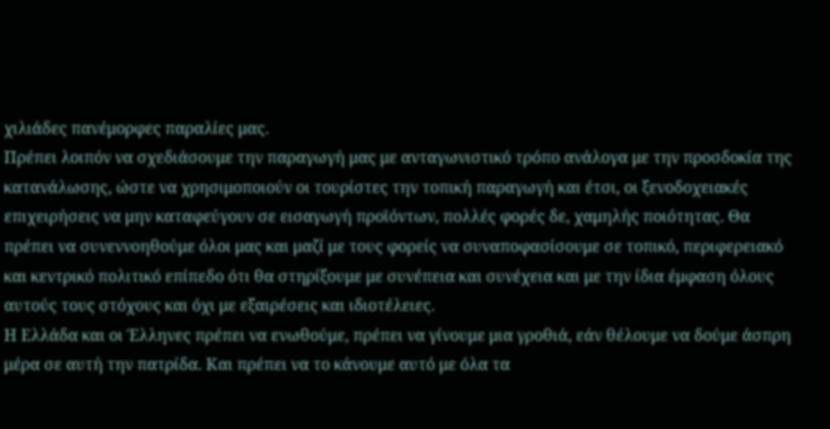χιλιάδες πανέμορφες παραλίες μας.
Πρέπει λοιπόν να σχεδιάσουμε την παραγωγή μας με ανταγωνιστικό τρόπο ανάλογα με την προσδοκία της κατανάλωσης, ώστε να χρησιμοποιούν οι τουρίστες την τοπική παραγωγή και έτσι, οι ξενοδοχειακές επιχειρήσεις να μην καταφεύγουν σε εισαγωγή προϊόντων, πολλές φορές δε, χαμηλής ποιότητας. Θα πρέπει να συνεννοηθούμε όλοι μας και μαζί με τους φορείς να συναποφασίσουμε σε τοπικό, περιφερειακό και κεντρικό πολιτικό επίπεδο ότι θα στηρίξουμε με συνέπεια και συνέχεια και με την ίδια έμφαση όλους αυτούς τους στόχους και όχι με εξαιρέσεις και ιδιοτέλειες.
Η Ελλάδα και οι Έλληνες πρέπει να ενωθούμε, πρέπει να γίνουμε μια γροθιά, εάν θέλουμε να δούμε άσπρη μέρα σε αυτή την πατρίδα. Και πρέπει να το κάνουμε αυτό με όλα τα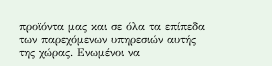προϊόντα μας και σε όλα τα επίπεδα των παρεχόμενων υπηρεσιών αυτής της χώρας. Ενωμένοι να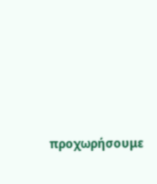προχωρήσουμε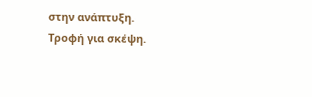στην ανάπτυξη.
Τροφή για σκέψη.